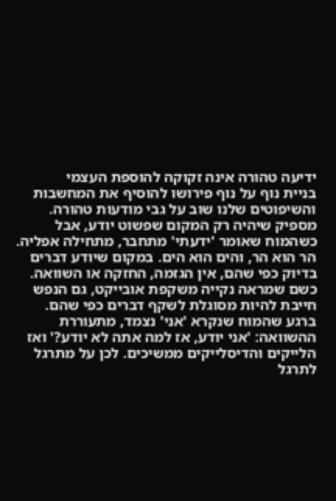ידיעה טהורה אינה זקוקה להוספת העצמי
בניית נוף על נוף פירושו להוסיף את המחשבות והשיפוטים שלנו שוב על גבי מודעות טהורה. מספיק שיהיה רק המקום שפשוט יודע, אבל כשהמוח שאומר 'ידעתי' מתחבר, מתחילה אפליה.
הר הוא הר, והים הוא הים. במקום שיודע דברים בדיוק כפי שהם, אין הגזמה, החזקה או השוואה. כשם שמראה נקייה משקפת אובייקט, גם הנפש חייבת להיות מסוגלת לשקף דברים כפי שהם.
ברגע שהמוח שנקרא 'אני' נצמד, מתעוררת ההשוואה: 'אני יודע, אז למה אתה לא יודע?' ואז הלייקים והדיסלייקים ממשיכים. לכן על מתרגל לתרגל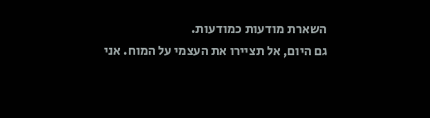השארת מודעות כמודעות.
גם היום, אל תציירו את העצמי על המוח. אני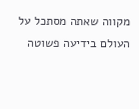מקווה שאתה מסתכל על העולם בידיעה פשוטה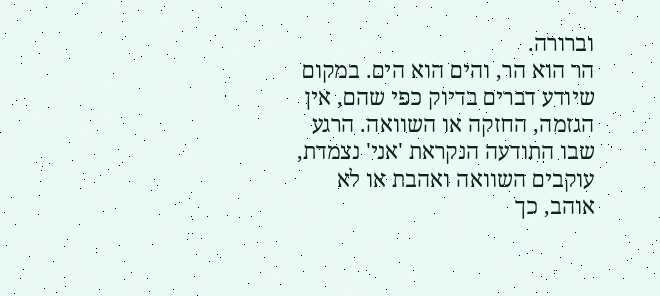וברורה.
הר הוא הר, והים הוא הים. במקום שיודע דברים בדיוק כפי שהם, אין הגזמה, החזקה או השוואה. הרגע שבו התודעה הנקראת 'אני' נצמדת, עוקבים השוואה ואהבת או לא אוהב, כך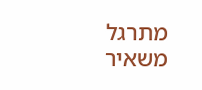מתרגל משאיר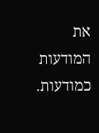את המודעות כמודעות.